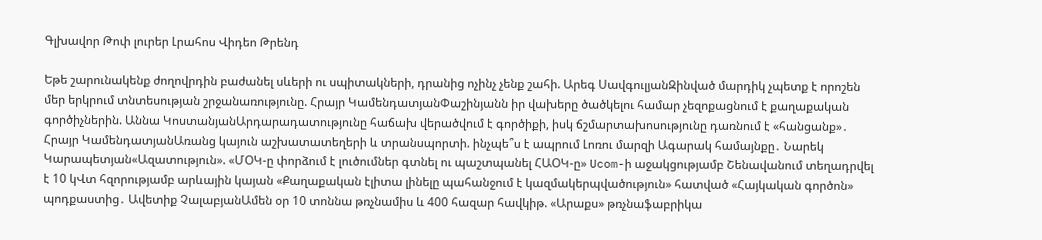Գլխավոր Թոփ լուրեր Լրահոս Վիդեո Թրենդ

Եթե շարունակենք ժողովրդին բաժանել սևերի ու սպիտակների, դրանից ոչինչ չենք շահի. Արեգ ՍավգուլյանԶինված մարդիկ չպետք է որոշեն մեր երկրում տնտեսության շրջանառությունը. Հրայր ԿամենդատյանՓաշինյանն իր վախերը ծածկելու համար չեզոքացնում է քաղաքական գործիչներին. Աննա ԿոստանյանԱրդարադատությունը հաճախ վերածվում է գործիքի, իսկ ճշմարտախոսությունը դառնում է «հանցանք»․ Հրայր ԿամենդատյանԱռանց կայուն աշխատատեղերի և տրանսպորտի. ինչպե՞ս է ապրում Լոռու մարզի Ագարակ համայնքը․ Նարեկ Կարապետյան«Ազատություն». «ՄՕԿ-ը փորձում է լուծումներ գտնել ու պաշտպանել ՀԱՕԿ-ը» Ucom-ի աջակցությամբ Շենավանում տեղադրվել է 10 կՎտ հզորությամբ արևային կայան «Քաղաքական էլիտա լինելը պահանջում է կազմակերպվածություն» հատված «Հայկական գործոն» պոդքաստից․ Ավետիք ՉալաբյանԱմեն օր 10 տոննա թռչնամիս և 400 հազար հավկիթ. «Արաքս» թռչնաֆաբրիկա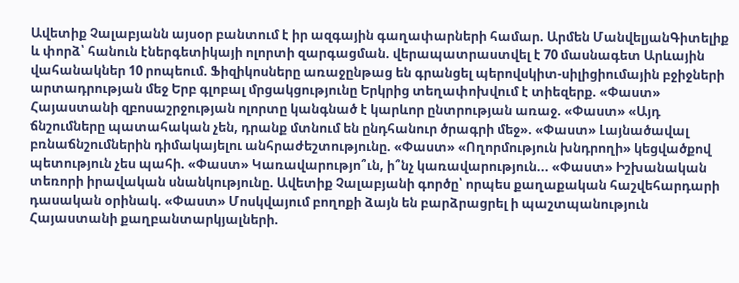Ավետիք Չալաբյանն այսօր բանտում է իր ազգային գաղափարների համար. Արմեն ՄանվելյանԳիտելիք և փորձ՝ հանուն էներգետիկայի ոլորտի զարգացման. վերապատրաստվել է 70 մասնագետ Արևային վահանակներ 10 րոպեում. Ֆիզիկոսները առաջընթաց են գրանցել պերովսկիտ-սիլիցիումային բջիջների արտադրության մեջ Երբ գլոբալ մրցակցությունը Երկրից տեղափոխվում է տիեզերք. «Փաստ» Հայաստանի զբոսաշրջության ոլորտը կանգնած է կարևոր ընտրության առաջ. «Փաստ» «Այդ ճնշումները պատահական չեն, դրանք մտնում են ընդհանուր ծրագրի մեջ». «Փաստ» Լայնածավալ բռնաճնշումներին դիմակայելու անհրաժեշտությունը. «Փաստ» «Ողորմություն խնդրողի» կեցվածքով պետություն չես պահի. «Փաստ» Կառավարությո՞ւն, ի՞նչ կառավարություն... «Փաստ» Իշխանական տեռորի իրավական սնանկությունը. Ավետիք Չալաբյանի գործը՝ որպես քաղաքական հաշվեհարդարի դասական օրինակ. «Փաստ» Մոսկվայում բողոքի ձայն են բարձրացրել ի պաշտպանություն Հայաստանի քաղբանտարկյալների.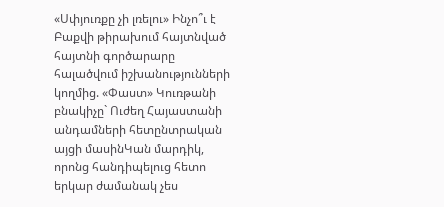«Սփյուռքը չի լռելու» Ինչո՞ւ է Բաքվի թիրախում հայտնված հայտնի գործարարը հալածվում իշխանությունների կողմից. «Փաստ» Կուռթանի բնակիչը` Ուժեղ Հայաստանի անդամների հետընտրական այցի մասինԿան մարդիկ, որոնց հանդիպելուց հետո երկար ժամանակ չես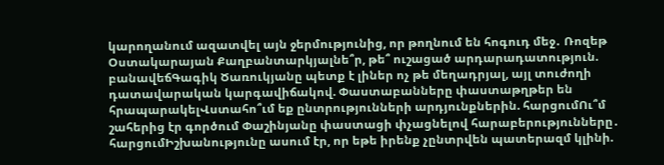կարողանում ազատվել այն ջերմությունից, որ թողնում են հոգուդ մեջ․ Ռոզեթ Օստակարայան Քաղբանտարկյալնե՞ր, թե՞ ուշացած արդարադատություն. բանավեճԳագիկ Ծառուկյանը պետք է լիներ ոչ թե մեղադրյալ, այլ տուժողի դատավարական կարգավիճակով. Փաստաբանները փաստաթղթեր են հրապարակելՎստահո՞ւմ եք ընտրությունների արդյունքներին. հարցումՈւ՞մ շահերից էր գործում Փաշինյանը փաստացի փչացնելով հարաբերությունները․ հարցումԻշխանությունը ասում էր, որ եթե իրենք չընտրվեն պատերազմ կլինի.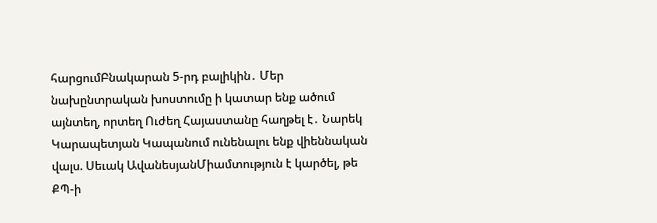հարցումԲնակարան 5-րդ բալիկին․ Մեր նախընտրական խոստումը ի կատար ենք ածում այնտեղ, որտեղ Ուժեղ Հայաստանը հաղթել է․ Նարեկ Կարապետյան Կապանում ունենալու ենք վիեննական վալս. Սեւակ ԱվանեսյանՄիամտություն է կարծել, թե ՔՊ-ի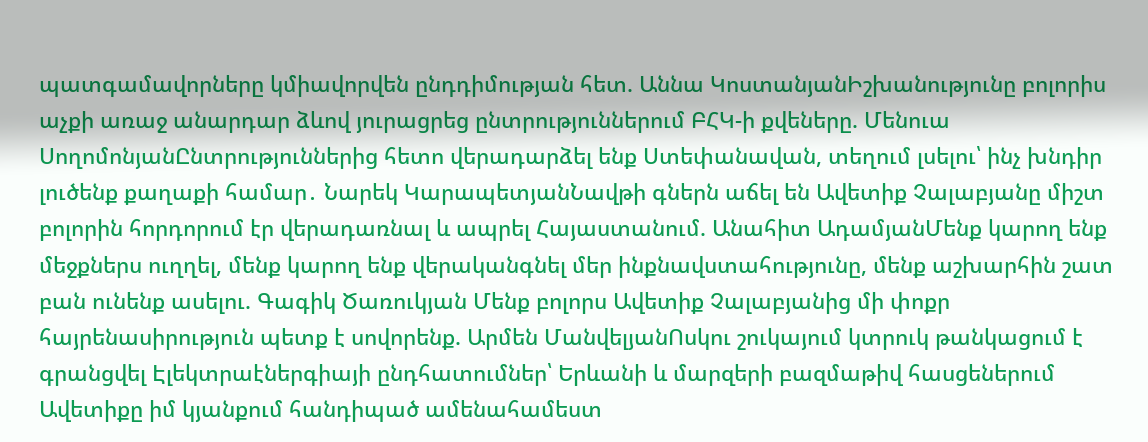պատգամավորները կմիավորվեն ընդդիմության հետ. Աննա ԿոստանյանԻշխանությունը բոլորիս աչքի առաջ անարդար ձևով յուրացրեց ընտրություններում ԲՀԿ-ի քվեները. Մենուա ՍողոմոնյանԸնտրություններից հետո վերադարձել ենք Ստեփանավան, տեղում լսելու՝ ինչ խնդիր լուծենք քաղաքի համար․ Նարեկ ԿարապետյանՆավթի գներն աճել են Ավետիք Չալաբյանը միշտ բոլորին հորդորում էր վերադառնալ և ապրել Հայաստանում. Անահիտ ԱդամյանՄենք կարող ենք մեջքներս ուղղել, մենք կարող ենք վերականգնել մեր ինքնավստահությունը, մենք աշխարհին շատ բան ունենք ասելու. Գագիկ Ծառուկյան Մենք բոլորս Ավետիք Չալաբյանից մի փոքր հայրենասիրություն պետք է սովորենք. Արմեն ՄանվելյանՈսկու շուկայում կտրուկ թանկացում է գրանցվել Էլեկտրաէներգիայի ընդհատումներ՝ Երևանի և մարզերի բազմաթիվ հասցեներում Ավետիքը իմ կյանքում հանդիպած ամենահամեստ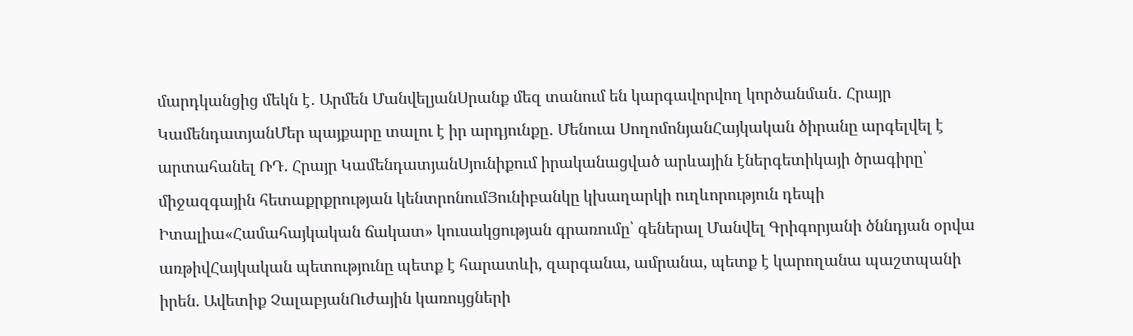մարդկանցից մեկն է․ Արմեն ՄանվելյանՍրանք մեզ տանում են կարգավորվող կործանման․ Հրայր ԿամենդատյանՄեր պայքարը տալու է իր արդյունքը․ Մենուա ՍողոմոնյանՀայկական ծիրանը արգելվել է արտահանել ՌԴ. Հրայր ԿամենդատյանՍյունիքում իրականացված արևային էներգետիկայի ծրագիրը՝ միջազգային հետաքրքրության կենտրոնումՅունիբանկը կխաղարկի ուղևորություն դեպի Իտալիա«Համահայկական ճակատ» կուսակցության գրառումը՝ գեներալ Մանվել Գրիգորյանի ծննդյան օրվա առթիվՀայկական պետությունը պետք է հարատևի, զարգանա, ամրանա, պետք է կարողանա պաշտպանի իրեն. Ավետիք ՉալաբյանՈւժային կառույցների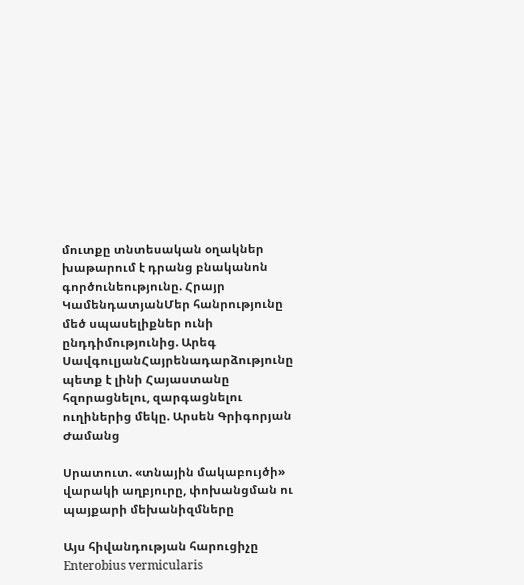մուտքը տնտեսական օղակներ խաթարում է դրանց բնականոն գործունեությունը. Հրայր ԿամենդատյանՄեր հանրությունը մեծ սպասելիքներ ունի ընդդիմությունից. Արեգ ՍավգուլյանՀայրենադարձությունը պետք է լինի Հայաստանը հզորացնելու, զարգացնելու ուղիներից մեկը. Արսեն Գրիգորյան
Ժամանց

Սրատուտ. «տնային մակաբույծի» վարակի աղբյուրը, փոխանցման ու պայքարի մեխանիզմները

Այս հիվանդության հարուցիչը Enterobius vermicularis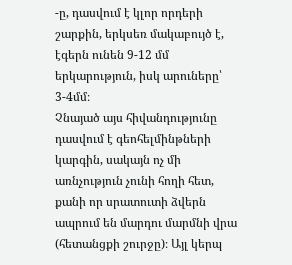-ը, դասվում է կլոր որդերի շարքին, երկսեռ մակաբույծ է, էգերն ունեն 9-12 մմ երկարություն, իսկ արուները՝ 3-4մմ։
Չնայած այս հիվանդությունը դասվում է գեոհելմինթների կարգին, սակայն ոչ մի առնչություն չունի հողի հետ, քանի որ սրատուտի ձվերն ապրում են մարդու մարմնի վրա (հետանցքի շուրջը)։ Այլ կերպ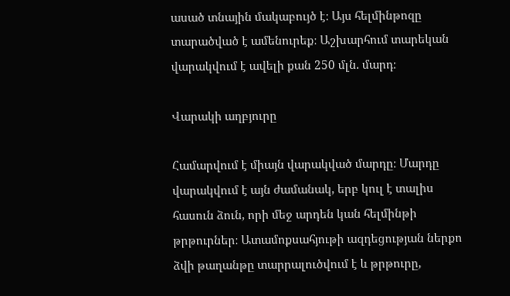ասած տնային մակաբույծ է։ Այս հելմինթոզը տարածված է ամենուրեք։ Աշխարհում տարեկան վարակվում է ավելի քան 250 մլն. մարդ։

Վարակի աղբյուրը

Համարվում է միայն վարակված մարդը։ Մարդը վարակվում է այն ժամանակ, երբ կուլ է տալիս հասուն ձուն, որի մեջ արդեն կան հելմինթի թրթուրներ։ Ատամոքսահյութի ազդեցության ներքո ձվի թաղանթը տարրալուծվում է և թրթուրը,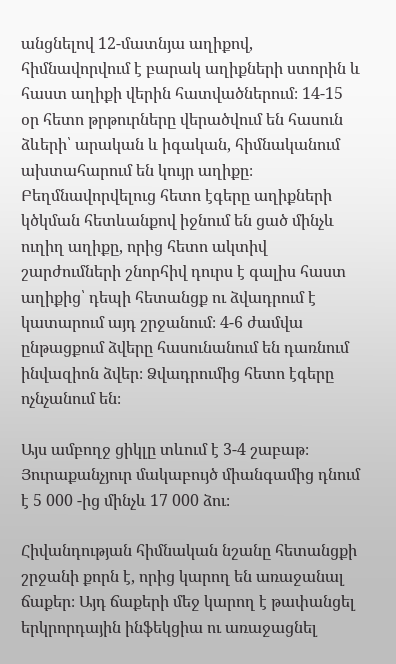անցնելով 12-մատնյա աղիքով, հիմնավորվում է բարակ աղիքների ստորին և հաստ աղիքի վերին հատվածներում։ 14-15 օր հետո թրթուրները վերածվում են հասուն ձևերի՝ արական և իգական, հիմնականում ախտահարում են կույր աղիքը։
Բեղմնավորվելուց հետո էգերը աղիքների կծկման հետևանքով իջնում են ցած մինչև ուղիղ աղիքը, որից հետո ակտիվ շարժումների շնորհիվ դուրս է գալիս հաստ աղիքից՝ դեպի հետանցք ու ձվադրում է կատարում այդ շրջանում։ 4-6 ժամվա ընթացքում ձվերը հասունանում են դառնում ինվազիոն ձվեր։ Ձվադրումից հետո էգերը ոչնչանում են։

Այս ամբողջ ցիկլը տևում է 3-4 շաբաթ։ Յուրաքանչյուր մակաբույծ միանգամից դնում է 5 000 -ից մինչև 17 000 ձու։

Հիվանդության հիմնական նշանը հետանցքի շրջանի քորն է, որից կարող են առաջանալ ճաքեր։ Այդ ճաքերի մեջ կարող է թափանցել երկրորդային ինֆեկցիա ու առաջացնել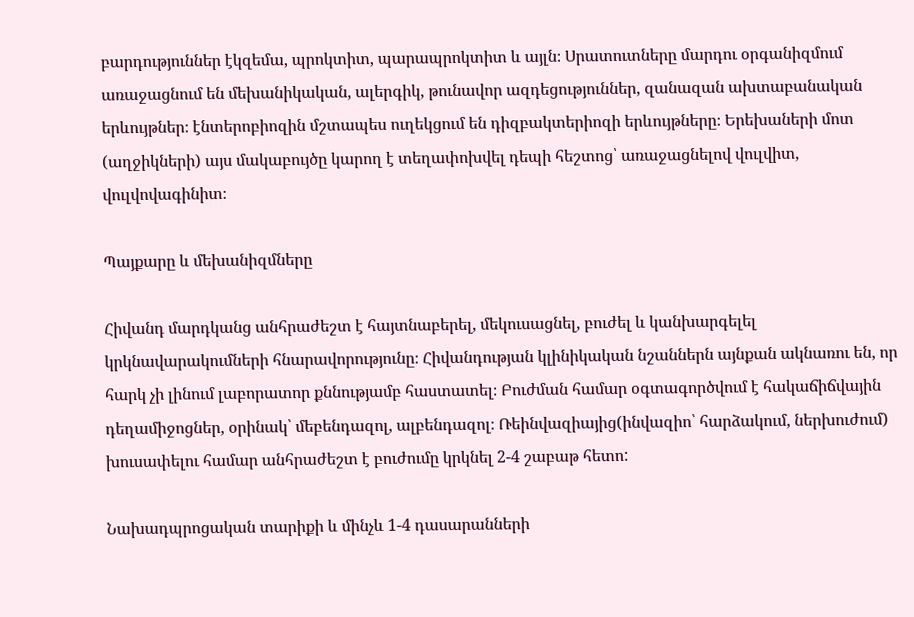բարդություններ էկզեմա, պրոկտիտ, պարապրոկտիտ և այլն։ Սրատուտները մարդու օրգանիզմում առաջացնում են մեխանիկական, ալերգիկ, թունավոր ազդեցություններ, զանազան ախտաբանական երևույթներ։ էնտերոբիոզին մշտապես ուղեկցում են դիզբակտերիոզի երևույթները։ Երեխաների մոտ (աղջիկների) այս մակաբույծը կարող է տեղափոխվել դեպի հեշտոց՝ առաջացնելով վուլվիտ, վուլվովագինիտ։

Պայքարը և մեխանիզմները

Հիվանդ մարդկանց անհրաժեշտ է հայտնաբերել, մեկուսացնել, բուժել և կանխարգելել կրկնավարակումների հնարավորությունը։ Հիվանդության կլինիկական նշաններն այնքան ակնառու են, որ հարկ չի լինում լաբորատոր քննությամբ հաստատել։ Բուժման համար օգտագործվում է հակաճիճվային դեղամիջոցներ, օրինակ՝ մեբենդազոլ, ալբենդազոլ։ Ռեինվազիայից(ինվազիո՝ հարձակում, ներխուժում) խուսափելու համար անհրաժեշտ է բուժումը կրկնել 2-4 շաբաթ հետո:

Նախադպրոցական տարիքի և մինչև 1-4 դասարանների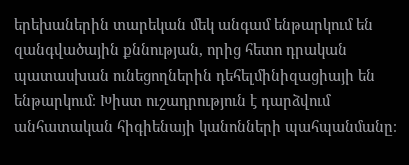երեխաներին տարեկան մեկ անգամ ենթարկում են զանգվածային քննության, որից հետո դրական պատասխան ունեցողներին դեհելմինիզացիայի են ենթարկում։ Խիստ ուշադրություն է դարձվում անհատական հիգիենայի կանոնների պահպանմանը։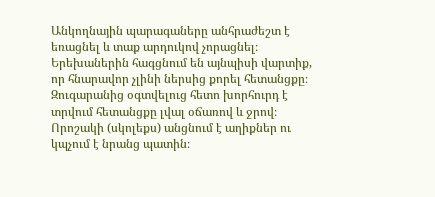Անկողնային պարագաները անհրաժեշտ է եռացնել և տաք արդուկով չորացնել։ Երեխաներին հագցնում են այնպիսի վարտիք, որ հնարավոր չլինի ներսից քորել հետանցքը։ Զուգարանից օգտվելուց հետո խորհուրդ է տրվում հետանցքը լվալ օճառով և ջրով։ Որոշակի (սկոլեքս) անցնում է աղիքներ ու կպչում է նրանց պատին։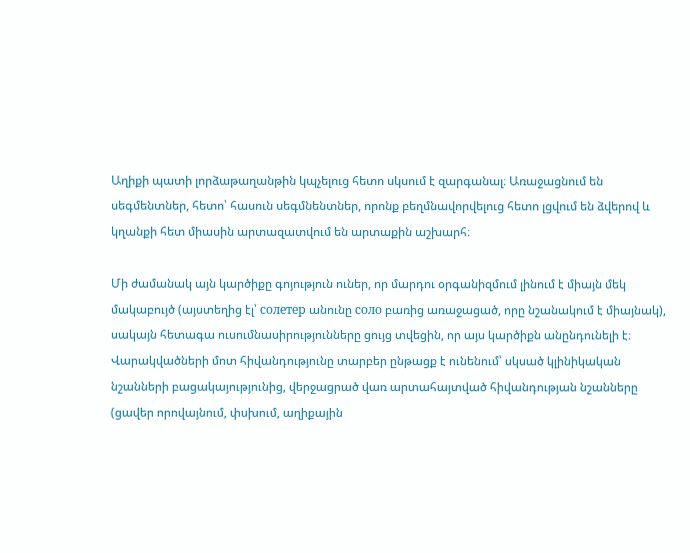Աղիքի պատի լորձաթաղանթին կպչելուց հետո սկսում է զարգանալ։ Առաջացնում են սեգմենտներ, հետո՝ հասուն սեգմնենտներ, որոնք բեղմնավորվելուց հետո լցվում են ձվերով և կղանքի հետ միասին արտազատվում են արտաքին աշխարհ։

Մի ժամանակ այն կարծիքը գոյություն ուներ, որ մարդու օրգանիզմում լինում է միայն մեկ մակաբույծ (այստեղից էլ՝ солетер անունը соло բառից առաջացած, որը նշանակում է միայնակ), սակայն հետագա ուսումնասիրությունները ցույց տվեցին, որ այս կարծիքն անընդունելի է։ Վարակվածների մոտ հիվանդությունը տարբեր ընթացք է ունենում՝ սկսած կլինիկական նշանների բացակայությունից, վերջացրած վառ արտահայտված հիվանդության նշանները (ցավեր որովայնում, փսխում, աղիքային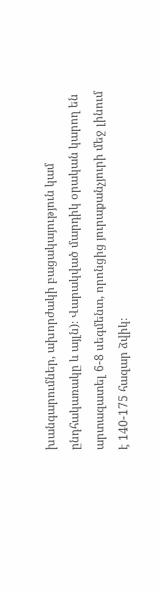խանգարումներ, ախորժակի բացակայություն կամ ընդհակառակը և այլն)։ Վարակված մարդիկ օրական կարող են արտազատել 6-8 սեգմենտ, որոնցից յուրաքանչյուրի մեջ լինում է 140-175 հազար ձվիկ։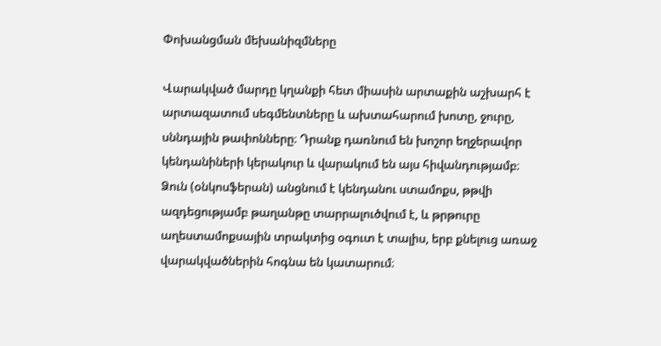Փոխանցման մեխանիզմները

Վարակված մարդը կղանքի հետ միասին արտաքին աշխարհ է արտազատում սեգմենտները և ախտահարում խոտը, ջուրը, սննդային թափոնները։ Դրանք դառնում են խոշոր եղջերավոր կենդանիների կերակուր և վարակում են այս հիվանդությամբ։ Ձուն (օնկոսֆերան) անցնում է կենդանու ստամոքս, թթվի ազդեցությամբ թաղանթը տարրալուծվում է, և թրթուրը աղեստամոքսային տրակտից օգուտ է տալիս, երբ քնելուց առաջ վարակվածներին հոգնա են կատարում։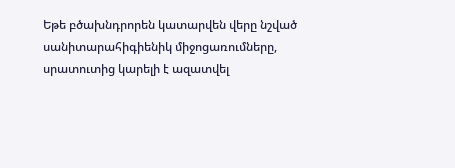Եթե բծախնդրորեն կատարվեն վերը նշված սանիտարահիգիենիկ միջոցառումները, սրատուտից կարելի է ազատվել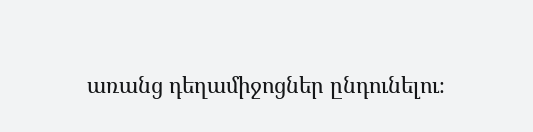առանց դեղամիջոցներ ընդունելու։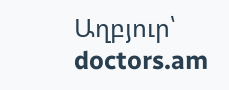Աղբյուր՝ doctors.am